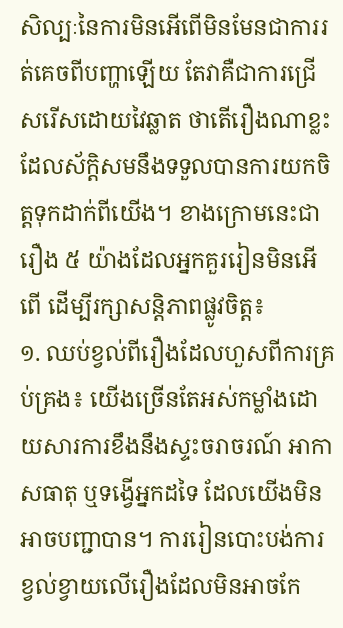សិល្បៈនៃការមិនអើពើមិនមែនជាការរត់គេចពីបញ្ហាឡើយ តែវាគឺជាការជ្រើសរើសដោយវៃឆ្លាត ថាតើរឿងណាខ្លះដែលស័ក្តិសមនឹងទទួលបានការយកចិត្តទុកដាក់ពីយើង។ ខាងក្រោមនេះជារឿង ៥ យ៉ាងដែលអ្នកគួររៀនមិនអើពើ ដើម្បីរក្សាសន្តិភាពផ្លូវចិត្ត៖
១. ឈប់ខ្វល់ពីរឿងដែលហួសពីការគ្រប់គ្រង៖ យើងច្រើនតែអស់កម្លាំងដោយសារការខឹងនឹងស្ទះចរាចរណ៍ អាកាសធាតុ ឬទង្វើអ្នកដទៃ ដែលយើងមិនអាចបញ្ជាបាន។ ការរៀនបោះបង់ការខ្វល់ខ្វាយលើរឿងដែលមិនអាចកែ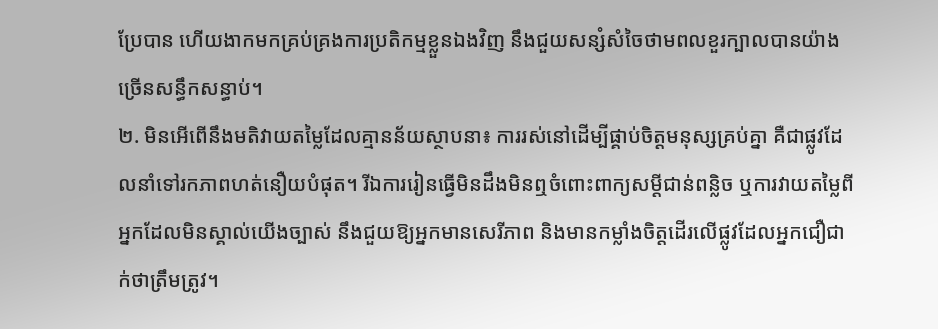ប្រែបាន ហើយងាកមកគ្រប់គ្រងការប្រតិកម្មខ្លួនឯងវិញ នឹងជួយសន្សំសំចៃថាមពលខួរក្បាលបានយ៉ាងច្រើនសន្ធឹកសន្ធាប់។
២. មិនអើពើនឹងមតិវាយតម្លៃដែលគ្មានន័យស្ថាបនា៖ ការរស់នៅដើម្បីផ្គាប់ចិត្តមនុស្សគ្រប់គ្នា គឺជាផ្លូវដែលនាំទៅរកភាពហត់នឿយបំផុត។ រីឯការរៀនធ្វើមិនដឹងមិនឮចំពោះពាក្យសម្តីជាន់ពន្លិច ឬការវាយតម្លៃពីអ្នកដែលមិនស្គាល់យើងច្បាស់ នឹងជួយឱ្យអ្នកមានសេរីភាព និងមានកម្លាំងចិត្តដើរលើផ្លូវដែលអ្នកជឿជាក់ថាត្រឹមត្រូវ។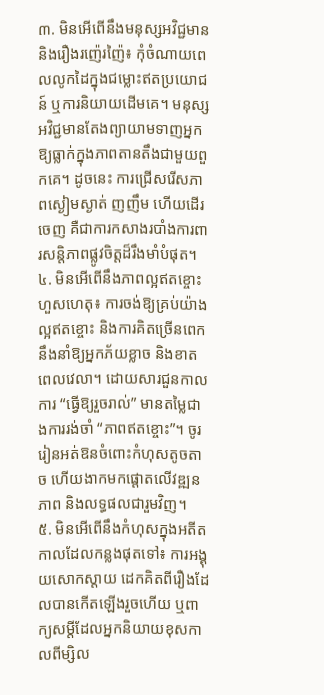៣. មិនអើពើនឹងមនុស្សអវិជ្ជមាន និងរឿងរញ៉េរញ៉ៃ៖ កុំចំណាយពេលលូកដៃក្នុងជម្លោះឥតប្រយោជន៍ ឬការនិយាយដើមគេ។ មនុស្សអវិជ្ជមានតែងព្យាយាមទាញអ្នកឱ្យធ្លាក់ក្នុងភាពតានតឹងជាមួយពួកគេ។ ដូចនេះ ការជ្រើសរើសភាពស្ងៀមស្ងាត់ ញញឹម ហើយដើរចេញ គឺជាការកសាងរបាំងការពារសន្តិភាពផ្លូវចិត្តដ៏រឹងមាំបំផុត។
៤. មិនអើពើនឹងភាពល្អឥតខ្ចោះហួសហេតុ៖ ការចង់ឱ្យគ្រប់យ៉ាងល្អឥតខ្ចោះ និងការគិតច្រើនពេក នឹងនាំឱ្យអ្នកភ័យខ្លាច និងខាតពេលវេលា។ ដោយសារជួនកាលការ “ធ្វើឱ្យរួចរាល់” មានតម្លៃជាងការរង់ចាំ “ភាពឥតខ្ចោះ”។ ចូររៀនអត់ឱនចំពោះកំហុសតូចតាច ហើយងាកមកផ្ដោតលើវឌ្ឍនភាព និងលទ្ធផលជារួមវិញ។
៥. មិនអើពើនឹងកំហុសក្នុងអតីតកាលដែលកន្លងផុតទៅ៖ ការអង្គុយសោកស្តាយ ដេកគិតពីរឿងដែលបានកើតឡើងរួចហើយ ឬពាក្យសម្តីដែលអ្នកនិយាយខុសកាលពីម្សិល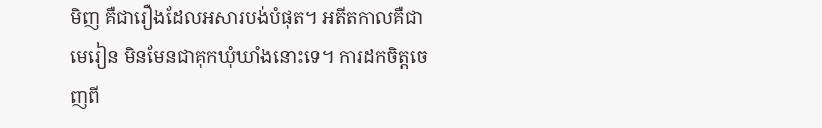មិញ គឺជារឿងដែលអសារបង់បំផុត។ អតីតកាលគឺជាមេរៀន មិនមែនជាគុកឃុំឃាំងនោះទេ។ ការដកចិត្តចេញពី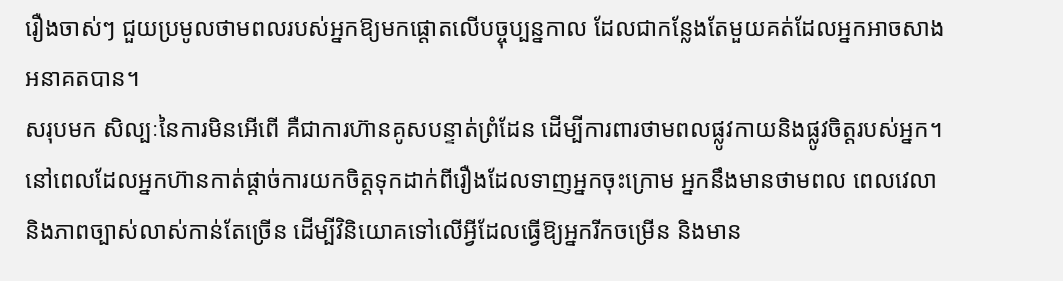រឿងចាស់ៗ ជួយប្រមូលថាមពលរបស់អ្នកឱ្យមកផ្តោតលើបច្ចុប្បន្នកាល ដែលជាកន្លែងតែមួយគត់ដែលអ្នកអាចសាងអនាគតបាន។
សរុបមក សិល្បៈនៃការមិនអើពើ គឺជាការហ៊ានគូសបន្ទាត់ព្រំដែន ដើម្បីការពារថាមពលផ្លូវកាយនិងផ្លូវចិត្តរបស់អ្នក។ នៅពេលដែលអ្នកហ៊ានកាត់ផ្តាច់ការយកចិត្តទុកដាក់ពីរឿងដែលទាញអ្នកចុះក្រោម អ្នកនឹងមានថាមពល ពេលវេលា និងភាពច្បាស់លាស់កាន់តែច្រើន ដើម្បីវិនិយោគទៅលើអ្វីដែលធ្វើឱ្យអ្នករីកចម្រើន និងមាន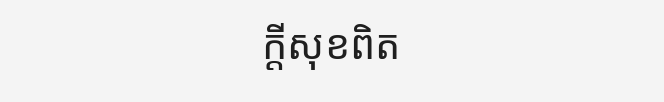ក្តីសុខពិត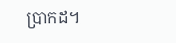ប្រាកដ។